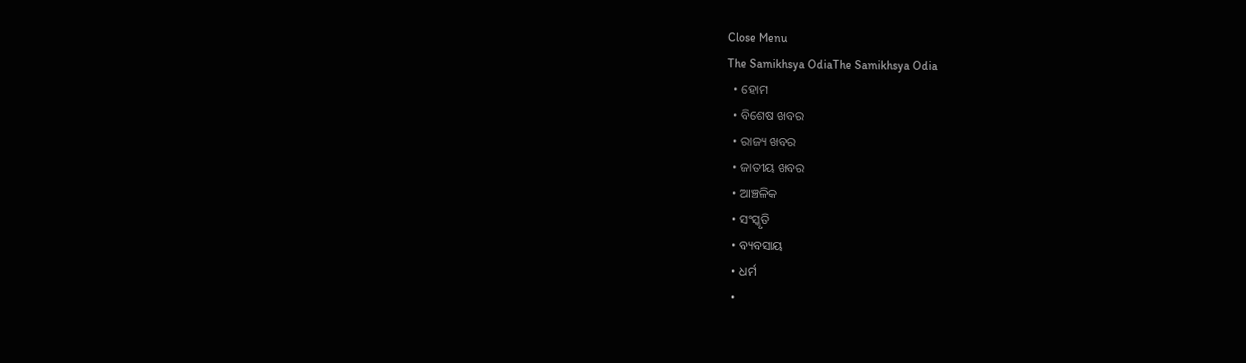Close Menu
The Samikhsya OdiaThe Samikhsya Odia
  • ହୋମ
  • ବିଶେଷ ଖବର
  • ରାଜ୍ୟ ଖବର
  • ଜାତୀୟ ଖବର
  • ଆଞ୍ଚଳିକ
  • ସଂସ୍କୃତି
  • ବ୍ୟବସାୟ
  • ଧର୍ମ
  •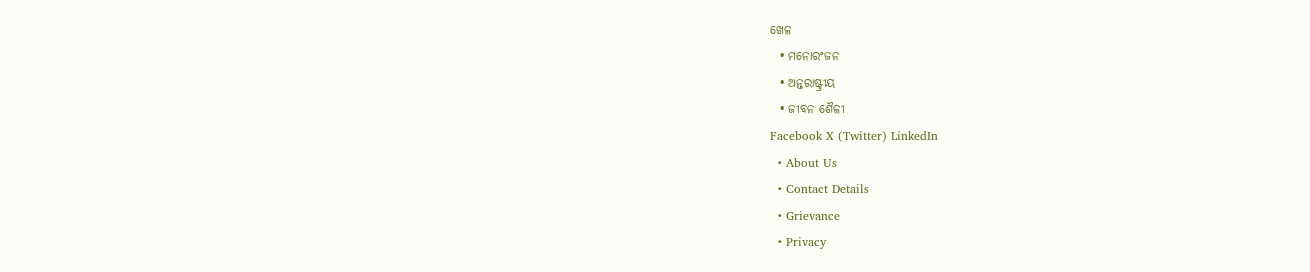ଖେଳ
  • ମନୋରଂଜନ
  • ଅନ୍ତରାଷ୍ଟ୍ରୀୟ
  • ଜୀବନ ଶୈଳୀ
Facebook X (Twitter) LinkedIn
  • About Us
  • Contact Details
  • Grievance
  • Privacy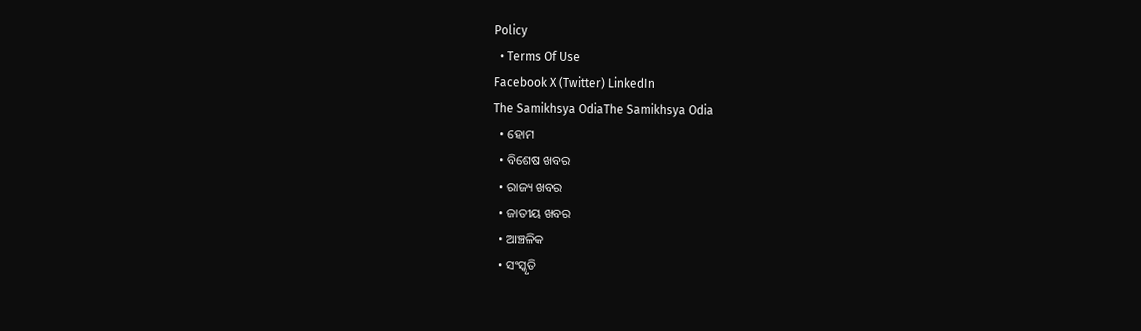Policy
  • Terms Of Use
Facebook X (Twitter) LinkedIn
The Samikhsya OdiaThe Samikhsya Odia
  • ହୋମ
  • ବିଶେଷ ଖବର
  • ରାଜ୍ୟ ଖବର
  • ଜାତୀୟ ଖବର
  • ଆଞ୍ଚଳିକ
  • ସଂସ୍କୃତି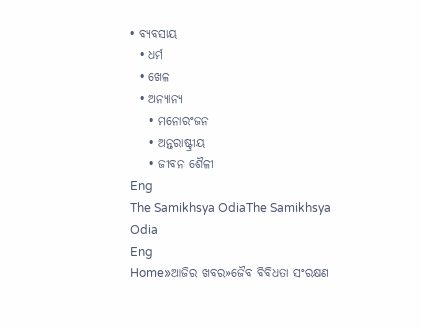• ବ୍ୟବସାୟ
  • ଧର୍ମ
  • ଖେଳ
  • ଅନ୍ୟାନ୍ୟ
    • ମନୋରଂଜନ
    • ଅନ୍ତରାଷ୍ଟ୍ରୀୟ
    • ଜୀବନ ଶୈଳୀ
Eng
The Samikhsya OdiaThe Samikhsya Odia
Eng
Home»ଆଜିର ଖବର»ଜୈବ ବିବିଧତା ସଂରକ୍ଷଣ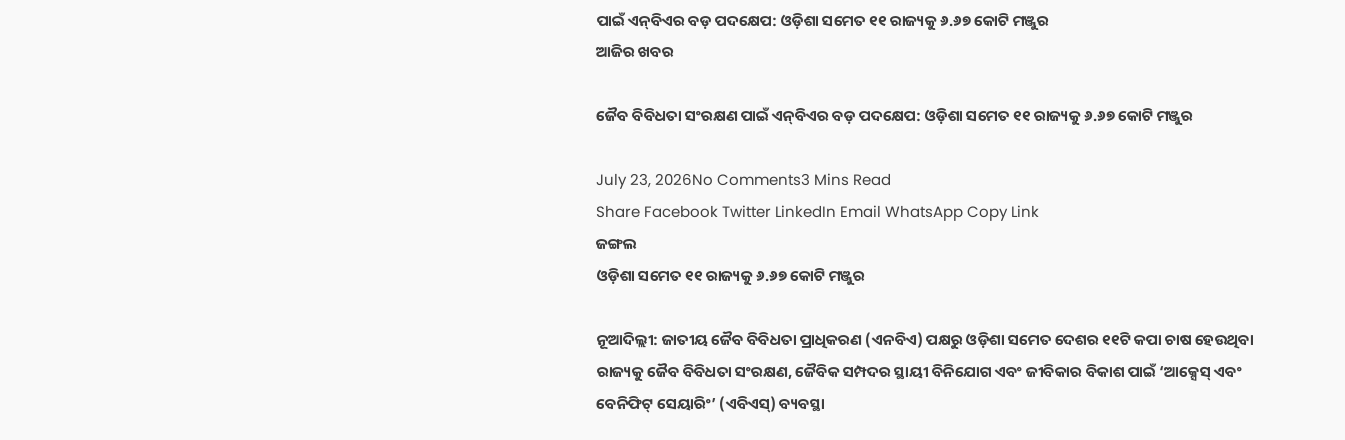ପାଇଁ ଏନ୍‌ବିଏର ବଡ଼ ପଦକ୍ଷେପ: ଓଡ଼ିଶା ସମେତ ୧୧ ରାଜ୍ୟକୁ ୬.୬୭ କୋଟି ମଞ୍ଜୁର
ଆଜିର ଖବର

ଜୈବ ବିବିଧତା ସଂରକ୍ଷଣ ପାଇଁ ଏନ୍‌ବିଏର ବଡ଼ ପଦକ୍ଷେପ: ଓଡ଼ିଶା ସମେତ ୧୧ ରାଜ୍ୟକୁ ୬.୬୭ କୋଟି ମଞ୍ଜୁର

July 23, 2026No Comments3 Mins Read
Share Facebook Twitter LinkedIn Email WhatsApp Copy Link
ଜଙ୍ଗଲ
ଓଡ଼ିଶା ସମେତ ୧୧ ରାଜ୍ୟକୁ ୬.୬୭ କୋଟି ମଞ୍ଜୁର

ନୂଆଦିଲ୍ଲୀ: ଜାତୀୟ ଜୈବ ବିବିଧତା ପ୍ରାଧିକରଣ (ଏନବିଏ) ପକ୍ଷରୁ ଓଡ଼ିଶା ସମେତ ଦେଶର ୧୧ଟି କପା ଚାଷ ହେଉଥିବା ରାଜ୍ୟକୁ ଜୈବ ବିବିଧତା ସଂରକ୍ଷଣ, ଜୈବିକ ସମ୍ପଦର ସ୍ଥାୟୀ ବିନିଯୋଗ ଏବଂ ଜୀବିକାର ବିକାଶ ପାଇଁ ‘ଆକ୍ସେସ୍ ଏବଂ ବେନିଫିଟ୍ ସେୟାରିଂ’ (ଏବିଏସ୍‍) ବ୍ୟବସ୍ଥା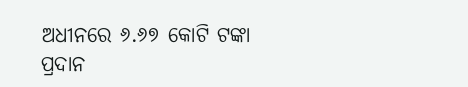ଅଧୀନରେ ୬.୬୭ କୋଟି ଟଙ୍କା ପ୍ରଦାନ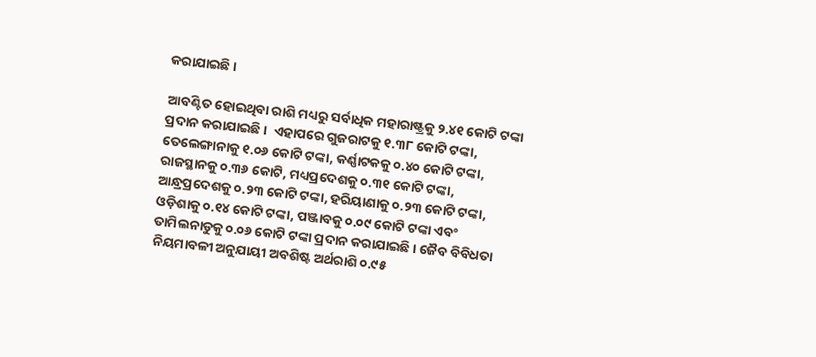କରାଯାଇଛି।

ଆବଣ୍ଟିତ ହୋଇଥିବା ରାଶି ମଧ୍ୟରୁ ସର୍ବାଧିକ ମହାରାଷ୍ଟ୍ରକୁ ୨.୪୧ କୋଟି ଟଙ୍କା ପ୍ରଦାନ କରାଯାଇଛି।  ଏହାପରେ ଗୁଜରାଟକୁ ୧.୩୮ କୋଟି ଟଙ୍କା, ତେଲେଙ୍ଗାନାକୁ ୧.୦୬ କୋଟି ଟଙ୍କା, କର୍ଣ୍ଣାଟକକୁ ୦.୪୦ କୋଟି ଟଙ୍କା, ରାଜସ୍ଥାନକୁ ୦.୩୬ କୋଟି, ମଧ୍ୟପ୍ରଦେଶକୁ ୦.୩୧ କୋଟି ଟଙ୍କା, ଆନ୍ଧ୍ରପ୍ରଦେଶକୁ ୦.୨୩ କୋଟି ଟଙ୍କା, ହରିୟାଣାକୁ ୦.୨୩ କୋଟି ଟଙ୍କା, ଓଡ଼ିଶାକୁ ୦.୧୪ କୋଟି ଟଙ୍କା, ପଞ୍ଜାବକୁ ୦.୦୯ କୋଟି ଟଙ୍କା ଏବଂ ତାମିଲନାଡୁକୁ ୦.୦୬ କୋଟି ଟଙ୍କା ପ୍ରଦାନ କରାଯାଇଛି। ଜୈବ ବିବିଧତା ନିୟମାବଳୀ ଅନୁଯାୟୀ ଅବଶିଷ୍ଟ ଅର୍ଥରାଶି ୦.୯୫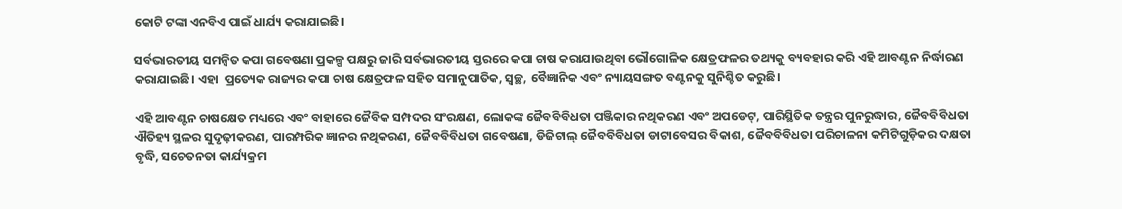କୋଟି ଟଙ୍କା ଏନବିଏ ପାଇଁ ଧାର୍ଯ୍ୟ କରାଯାଇଛି।

ସର୍ବଭାରତୀୟ ସମନ୍ୱିତ କପା ଗବେଷଣା ପ୍ରକଳ୍ପ ପକ୍ଷରୁ ଜାରି ସର୍ବଭାରତୀୟ ସ୍ତରରେ କପା ଚାଷ କରାଯାଉଥିବା ଭୌଗୋଳିକ କ୍ଷେତ୍ରଫଳର ତଥ୍ୟକୁ ବ୍ୟବହାର କରି ଏହି ଆବଣ୍ଟନ ନିର୍ଦ୍ଧାରଣ କରାଯାଇଛି। ଏହା  ପ୍ରତ୍ୟେକ ରାଜ୍ୟର କପା ଚାଷ କ୍ଷେତ୍ରଫଳ ସହିତ ସମାନୁପାତିକ, ସ୍ୱଚ୍ଛ, ବୈଜ୍ଞାନିକ ଏବଂ ନ୍ୟାୟସଙ୍ଗତ ବଣ୍ଟନକୁ ସୁନିଶ୍ଚିତ କରୁଛି।

ଏହି ଆବଣ୍ଟନ ଚାଷକ୍ଷେତ ମଧ୍ୟରେ ଏବଂ ବାହାରେ ଜୈବିକ ସମ୍ପଦର ସଂରକ୍ଷଣ, ଲୋକଙ୍କ ଜୈବବିବିଧତା ପଞ୍ଜିକାର ନଥିକରଣ ଏବଂ ଅପଡେଟ୍, ପାରିସ୍ଥିତିକ ତନ୍ତ୍ରର ପୁନରୁଦ୍ଧାର, ଜୈବବିବିଧତା ଐତିହ୍ୟ ସ୍ଥଳର ସୁଦୃଢ଼ୀକରଣ, ପାରମ୍ପରିକ ଜ୍ଞାନର ନଥିକରଣ, ଜୈବବିବିଧତା ଗବେଷଣା, ଡିଜିଟାଲ୍ ଜୈବବିବିଧତା ଡାଟାବେସର ବିକାଶ, ଜୈବବିବିଧତା ପରିଚାଳନା କମିଟିଗୁଡ଼ିକର ଦକ୍ଷତା ବୃଦ୍ଧି, ସଚେତନତା କାର୍ଯ୍ୟକ୍ରମ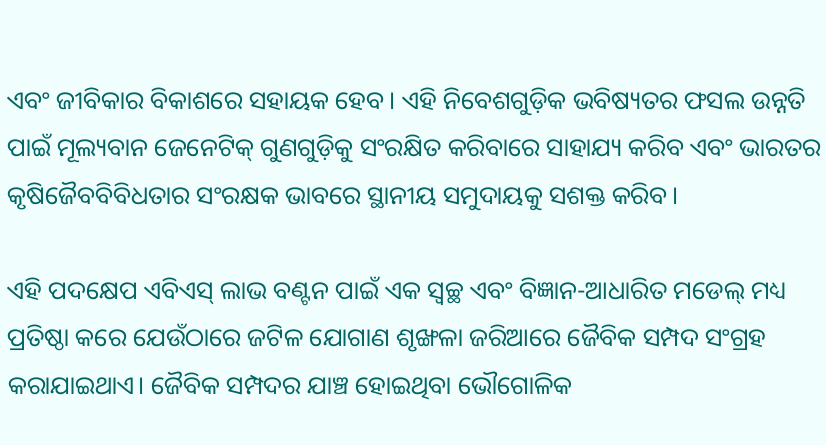ଏବଂ ଜୀବିକାର ବିକାଶରେ ସହାୟକ ହେବ। ଏହି ନିବେଶଗୁଡ଼ିକ ଭବିଷ୍ୟତର ଫସଲ ଉନ୍ନତି ପାଇଁ ମୂଲ୍ୟବାନ ଜେନେଟିକ୍ ଗୁଣଗୁଡ଼ିକୁ ସଂରକ୍ଷିତ କରିବାରେ ସାହାଯ୍ୟ କରିବ ଏବଂ ଭାରତର କୃଷିଜୈବବିବିଧତାର ସଂରକ୍ଷକ ଭାବରେ ସ୍ଥାନୀୟ ସମୁଦାୟକୁ ସଶକ୍ତ କରିବ।

ଏହି ପଦକ୍ଷେପ ଏବିଏସ୍‍ ଲାଭ ବଣ୍ଟନ ପାଇଁ ଏକ ସ୍ୱଚ୍ଛ ଏବଂ ବିଜ୍ଞାନ-ଆଧାରିତ ମଡେଲ୍ ମଧ୍ୟ ପ୍ରତିଷ୍ଠା କରେ ଯେଉଁଠାରେ ଜଟିଳ ଯୋଗାଣ ଶୃଙ୍ଖଳା ଜରିଆରେ ଜୈବିକ ସମ୍ପଦ ସଂଗ୍ରହ କରାଯାଇଥାଏ। ଜୈବିକ ସମ୍ପଦର ଯାଞ୍ଚ ହୋଇଥିବା ଭୌଗୋଳିକ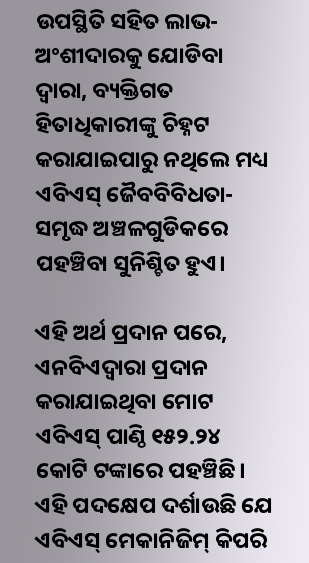ଉପସ୍ଥିତି ସହିତ ଲାଭ-ଅଂଶୀଦାରକୁ ଯୋଡିବା ଦ୍ବାରା, ବ୍ୟକ୍ତିଗତ ହିତାଧିକାରୀଙ୍କୁ ଚିହ୍ନଟ କରାଯାଇପାରୁ ନଥିଲେ ମଧ୍ୟ ଏବିଏସ୍‍ ଜୈବବିବିଧତା-ସମୃଦ୍ଧ ଅଞ୍ଚଳଗୁଡିକରେ ପହଞ୍ଚିବା ସୁନିଶ୍ଚିତ ହୁଏ।

ଏହି ଅର୍ଥ ପ୍ରଦାନ ପରେ, ଏନବିଏଦ୍ୱାରା ପ୍ରଦାନ କରାଯାଇଥିବା ମୋଟ ଏବିଏସ୍‍ ପାଣ୍ଠି ୧୫୨.୨୪ କୋଟି ଟଙ୍କାରେ ପହଞ୍ଚିଛି। ଏହି ପଦକ୍ଷେପ ଦର୍ଶାଉଛି ଯେ ଏବିଏସ୍‍ ମେକାନିଜିମ୍ କିପରି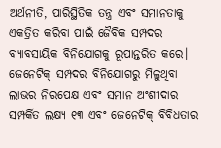ଅର୍ଥନୀତି, ପାରିସ୍ଥିତିକ ତନ୍ତ୍ର ଏବଂ ସମାନତାକୁ ଏକତ୍ରିତ କରିବା ପାଇଁ ଜୈବିକ ସମ୍ପଦର ବ୍ୟାବସାୟିକ ବିନିଯୋଗକୁ ରୂପାନ୍ତରିତ କରେ। ଜେନେଟିକ୍ ସମ୍ପଦର ବିନିଯୋଗରୁ ମିଳୁଥିବା ଲାଭର ନିରପେକ୍ଷ ଏବଂ ସମାନ ଅଂଶୀଦାର ସମ୍ପର୍କିତ ଲକ୍ଷ୍ୟ ୧୩ ଏବଂ ଜେନେଟିକ୍ ବିବିଧତାର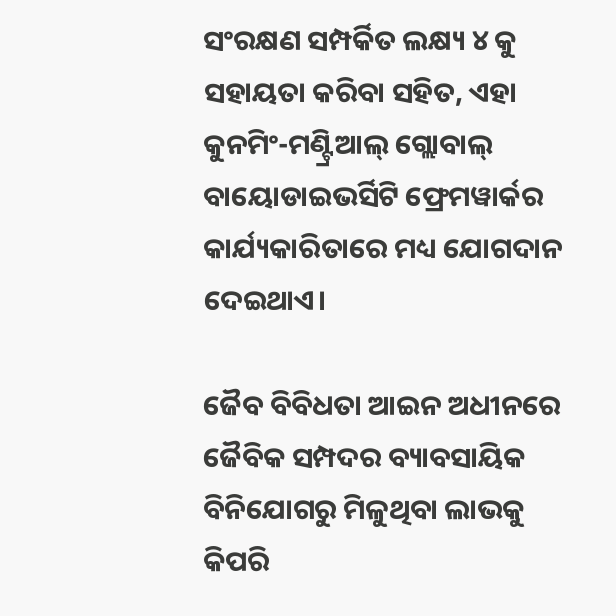ସଂରକ୍ଷଣ ସମ୍ପର୍କିତ ଲକ୍ଷ୍ୟ ୪ କୁ ସହାୟତା କରିବା ସହିତ, ଏହା କୁନମିଂ-ମଣ୍ଟ୍ରିଆଲ୍ ଗ୍ଲୋବାଲ୍ ବାୟୋଡାଇଭର୍ସିଟି ଫ୍ରେମୱାର୍କର କାର୍ଯ୍ୟକାରିତାରେ ମଧ୍ୟ ଯୋଗଦାନ ଦେଇଥାଏ।

ଜୈବ ବିବିଧତା ଆଇନ ଅଧୀନରେ ଜୈବିକ ସମ୍ପଦର ବ୍ୟାବସାୟିକ ବିନିଯୋଗରୁ ମିଳୁଥିବା ଲାଭକୁ କିପରି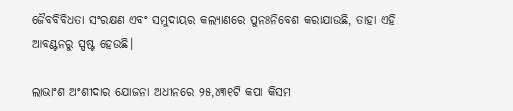ଜୈବବିବିଧତା ସଂରକ୍ଷଣ ଏବଂ ସମୁଦାୟର କଲ୍ୟାଣରେ ପୁନଃନିବେଶ କରାଯାଉଛି, ତାହା ଏହି ଆବଣ୍ଟନରୁ ସ୍ପଷ୍ଟ ହେଉଛି।

ଲାଭାଂଶ ଅଂଶୀଦାର ଯୋଜନା ଅଧୀନରେ ୨୫,୪୩୧ଟି କପା କିସମ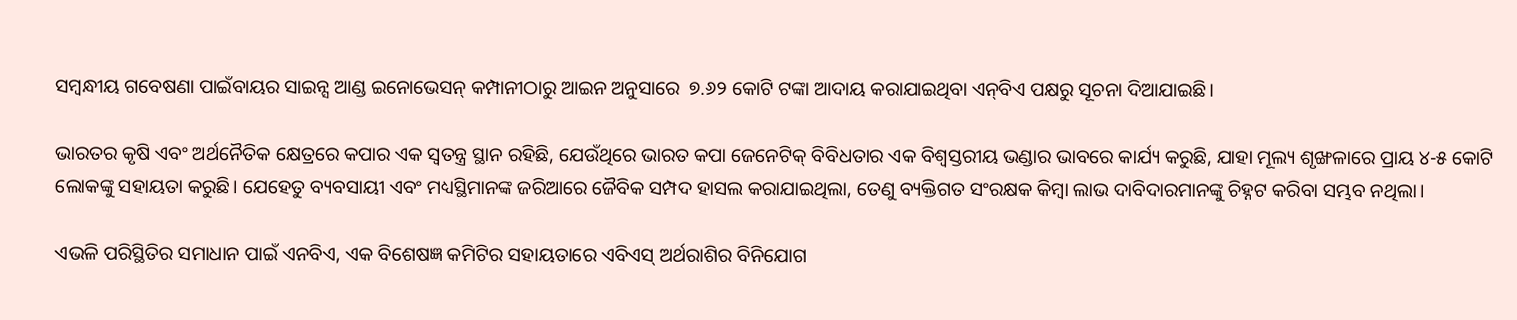ସମ୍ବନ୍ଧୀୟ ଗବେଷଣା ପାଇଁବାୟର ସାଇନ୍ସ ଆଣ୍ଡ ଇନୋଭେସନ୍‍ କମ୍ପାନୀଠାରୁ ଆଇନ ଅନୁସାରେ  ୭.୬୨ କୋଟି ଟଙ୍କା ଆଦାୟ କରାଯାଇଥିବା ଏନ୍‍ବିଏ ପକ୍ଷରୁ ସୂଚନା ଦିଆଯାଇଛି।

ଭାରତର କୃଷି ଏବଂ ଅର୍ଥନୈତିକ କ୍ଷେତ୍ରରେ କପାର ଏକ ସ୍ବତନ୍ତ୍ର ସ୍ଥାନ ରହିଛି, ଯେଉଁଥିରେ ଭାରତ କପା ଜେନେଟିକ୍ ବିବିଧତାର ଏକ ବିଶ୍ବସ୍ତରୀୟ ଭଣ୍ଡାର ଭାବରେ କାର୍ଯ୍ୟ କରୁଛି, ଯାହା ମୂଲ୍ୟ ଶୃଙ୍ଖଳାରେ ପ୍ରାୟ ୪-୫ କୋଟି ଲୋକଙ୍କୁ ସହାୟତା କରୁଛି। ଯେହେତୁ ବ୍ୟବସାୟୀ ଏବଂ ମଧ୍ୟସ୍ଥିମାନଙ୍କ ଜରିଆରେ ଜୈବିକ ସମ୍ପଦ ହାସଲ କରାଯାଇଥିଲା, ତେଣୁ ବ୍ୟକ୍ତିଗତ ସଂରକ୍ଷକ କିମ୍ବା ଲାଭ ଦାବିଦାରମାନଙ୍କୁ ଚିହ୍ନଟ କରିବା ସମ୍ଭବ ନଥିଲା।

ଏଭଳି ପରିସ୍ଥିତିର ସମାଧାନ ପାଇଁ ଏନବିଏ, ଏକ ବିଶେଷଜ୍ଞ କମିଟିର ସହାୟତାରେ ଏବିଏସ୍ ଅର୍ଥରାଶିର ବିନିଯୋଗ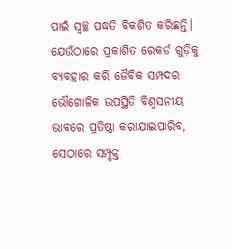ପାଇଁ ସ୍ୱଚ୍ଛ ପଦ୍ଧତି ବିକଶିତ କରିଛନ୍ତି। ଯେଉଁଠାରେ ପ୍ରକାଶିତ ରେକର୍ଡ ଗୁଡ଼ିକୁ ବ୍ୟବହାର କରି ଜୈବିକ ସମ୍ପଦର ଭୌଗୋଳିକ ଉପସ୍ଥିତି ବିଶ୍ୱସନୀୟ ଭାବରେ ପ୍ରତିଷ୍ଠା କରାଯାଇପାରିବ, ସେଠାରେ ସମ୍ପୃକ୍ତ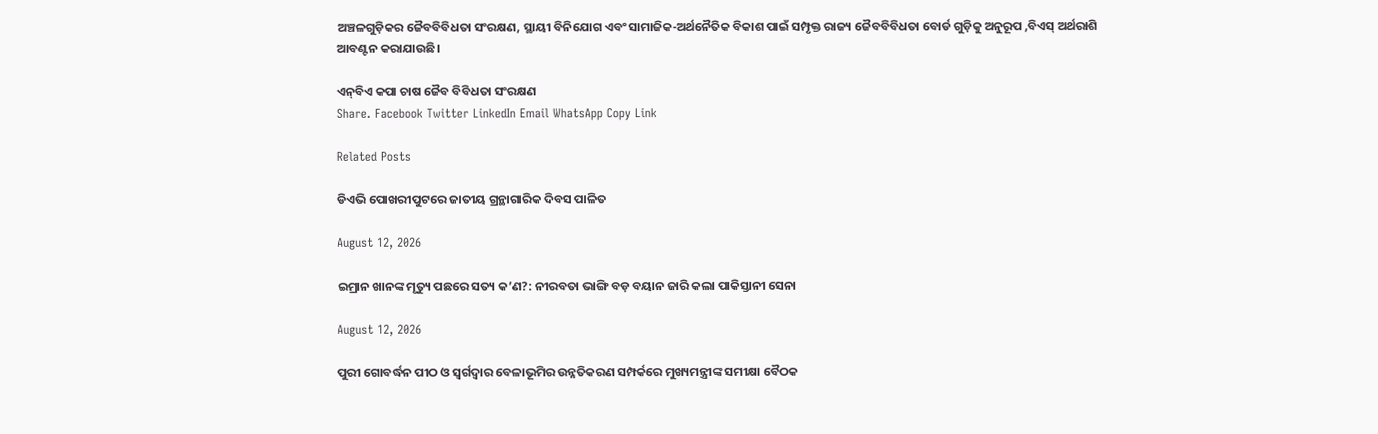ଅଞ୍ଚଳଗୁଡ଼ିକର ଜୈବବିବିଧତା ସଂରକ୍ଷଣ, ସ୍ଥାୟୀ ବିନିଯୋଗ ଏବଂ ସାମାଜିକ-ଅର୍ଥନୈତିକ ବିକାଶ ପାଇଁ ସମ୍ପୃକ୍ତ ରାଜ୍ୟ ଜୈବବିବିଧତା ବୋର୍ଡ ଗୁଡ଼ିକୁ ଅନୁରୂପ ,ବିଏସ୍‍ ଅର୍ଥରାଶି ଆବଣ୍ଟନ କରାଯାଉଛି।

ଏନ୍‌ବିଏ କପା ଚାଷ ଜୈବ ବିବିଧତା ସଂରକ୍ଷଣ
Share. Facebook Twitter LinkedIn Email WhatsApp Copy Link

Related Posts

ଡିଏଭି ପୋଖରୀପୁଟରେ ଜାତୀୟ ଗ୍ରନ୍ଥାଗାରିକ ଦିବସ ପାଳିତ

August 12, 2026

ଇମ୍ରାନ ଖାନଙ୍କ ମୃତ୍ୟୁ ପଛରେ ସତ୍ୟ କ’ଣ?: ନୀରବତା ଭାଙ୍ଗି ବଡ଼ ବୟାନ ଜାରି କଲା ପାକିସ୍ତାନୀ ସେନା

August 12, 2026

ପୁରୀ ଗୋବର୍ଦ୍ଧନ ପୀଠ ଓ ସ୍ୱର୍ଗଦ୍ୱାର ବେଳାଭୂମିର ଉନ୍ନତିକରଣ ସମ୍ପର୍କରେ ମୁଖ୍ୟମନ୍ତ୍ରୀଙ୍କ ସମୀକ୍ଷା ବୈଠକ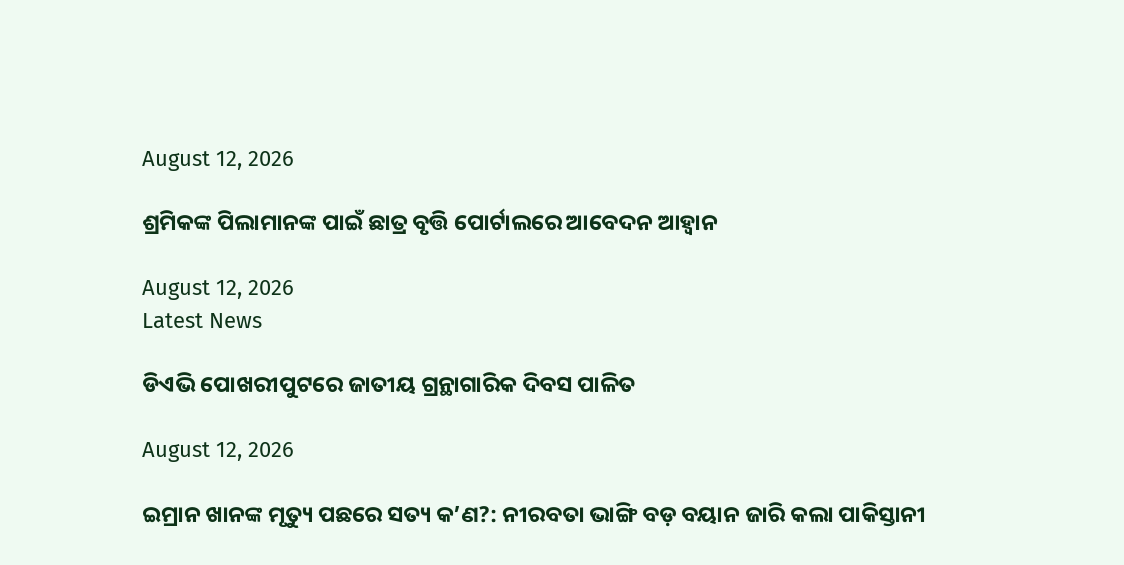August 12, 2026

ଶ୍ରମିକଙ୍କ ପିଲାମାନଙ୍କ ପାଇଁ ଛାତ୍ର ବୃତ୍ତି ପୋର୍ଟାଲରେ ଆବେଦନ ଆହ୍ୱାନ

August 12, 2026
Latest News

ଡିଏଭି ପୋଖରୀପୁଟରେ ଜାତୀୟ ଗ୍ରନ୍ଥାଗାରିକ ଦିବସ ପାଳିତ

August 12, 2026

ଇମ୍ରାନ ଖାନଙ୍କ ମୃତ୍ୟୁ ପଛରେ ସତ୍ୟ କ’ଣ?: ନୀରବତା ଭାଙ୍ଗି ବଡ଼ ବୟାନ ଜାରି କଲା ପାକିସ୍ତାନୀ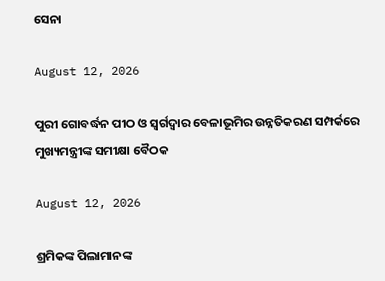ସେନା

August 12, 2026

ପୁରୀ ଗୋବର୍ଦ୍ଧନ ପୀଠ ଓ ସ୍ୱର୍ଗଦ୍ୱାର ବେଳାଭୂମିର ଉନ୍ନତିକରଣ ସମ୍ପର୍କରେ ମୁଖ୍ୟମନ୍ତ୍ରୀଙ୍କ ସମୀକ୍ଷା ବୈଠକ

August 12, 2026

ଶ୍ରମିକଙ୍କ ପିଲାମାନଙ୍କ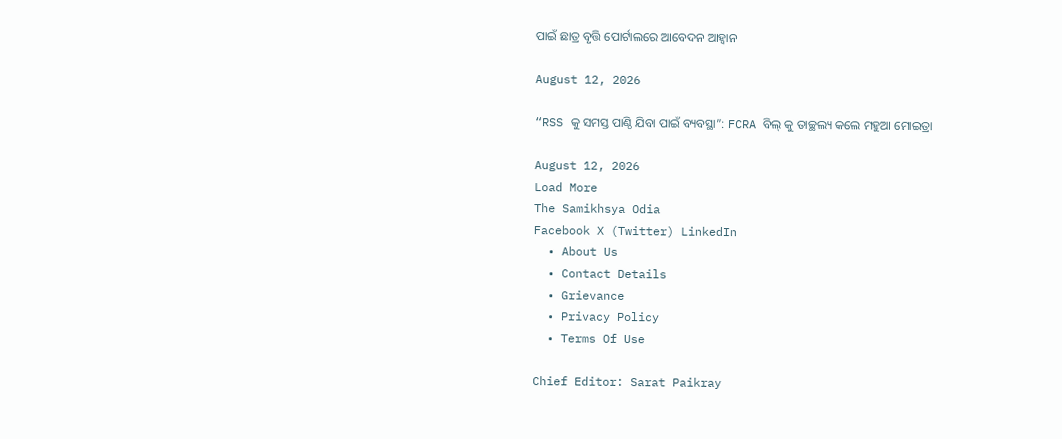ପାଇଁ ଛାତ୍ର ବୃତ୍ତି ପୋର୍ଟାଲରେ ଆବେଦନ ଆହ୍ୱାନ

August 12, 2026

“RSS କୁ ସମସ୍ତ ପାଣ୍ଠି ଯିବା ପାଇଁ ବ୍ୟବସ୍ଥା”: FCRA ବିଲ୍ କୁ ତାଚ୍ଛଲ୍ୟ କଲେ ମହୁଆ ମୋଇତ୍ରା

August 12, 2026
Load More
The Samikhsya Odia
Facebook X (Twitter) LinkedIn
  • About Us
  • Contact Details
  • Grievance
  • Privacy Policy
  • Terms Of Use

Chief Editor: Sarat Paikray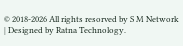© 2018-2026 All rights resorved by S M Network | Designed by Ratna Technology.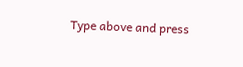Type above and press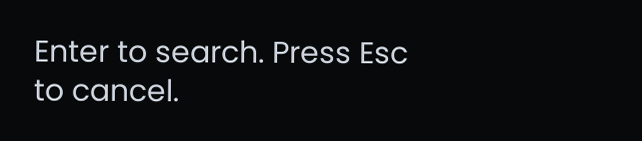Enter to search. Press Esc to cancel.